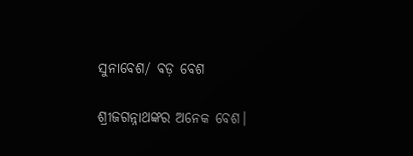ସୁନାବେଶ/ ବଡ଼ ବେଶ

ଶ୍ରୀଜଗନ୍ନାଥଙ୍କର ଅନେକ ବେଶ।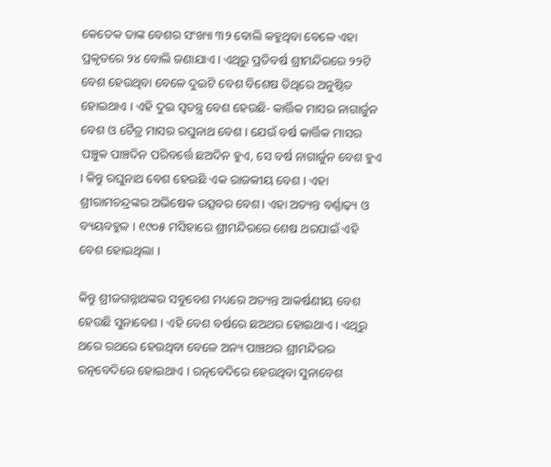କେତେକ ତାଙ୍କ ବେଶର ସଂଖ୍ୟା ୩୨ ବୋଲି କହୁଥିବା ବେଳେ ଏହା ପ୍ରକୃତରେ ୨୪ ବୋଲି ଜଣାଯାଏ । ଏଥିରୁ ପ୍ରତିବର୍ଷ ଶ୍ରୀମନ୍ଦିରରେ ୨୨ଟି ବେଶ ହେଉଥିବା ବେଳେ ଦୁଇଟି ବେଶ ବିଶେଷ ତିଥିରେ ଅନୁଷ୍ଠିତ ହୋଇଥାଏ । ଏହି ଦୁଇ ସ୍ୱତନ୍ତ୍ର ବେଶ ହେଉଛି- କାର୍ତ୍ତିକ ମାସର ନାଗାର୍ଜୁନ ବେଶ ଓ ଚୈତ୍ର ମାସର ରଘୁନାଥ ବେଶ । ଯେଉଁ ବର୍ଷ କାର୍ତ୍ତିକ ମାସର ପଞ୍ଚୁକ ପାଞ୍ଚଦିନ ପରିବର୍ତ୍ତେ ଛଅଦିନ ହୁଏ, ସେ ବର୍ଷ ନାଗାର୍ଜୁନ ବେଶ ହୁଏ । କିନ୍ତୁ ରଘୁନାଥ ବେଶ ହେଉଛି ଏକ ରାଜକୀୟ ବେଶ । ଏହା ଶ୍ରୀରାମଚନ୍ଦ୍ରଙ୍କର ଅଭିଷେକ ଉତ୍ସବର ବେଶ। ଏହା ଅତ୍ୟନ୍ତ ବର୍ଣ୍ଣାଢ଼୍ୟ ଓ ବ୍ୟୟବହୁଳ । ୧୯୦୫ ମସିହାରେ ଶ୍ରୀମନ୍ଦିରରେ ଶେଷ ଥରପାଇଁ ଏହି ବେଶ ହୋଇଥିଲା ।

କିନ୍ତୁ ଶ୍ରୀଜଗନ୍ନାଥଙ୍କର ସବୁବେଶ ମଧ୍ୟରେ ଅତ୍ୟନ୍ତ ଆକର୍ଷଣୀୟ ବେଶ ହେଉଛି ସୁନାବେଶ । ଏହି ବେଶ ବର୍ଷରେ ଛଅଥର ହୋଇଥାଏ । ଏଥିରୁ ଥରେ ରଥରେ ହେଉଥିବା ବେଳେ ଅନ୍ୟ ପାଞ୍ଚଥର ଶ୍ରୀମନ୍ଦିରର ରତ୍ନବେଦିରେ ହୋଇଥାଏ । ରତ୍ନବେଦିରେ ହେଉଥିବା ସୁନାବେଶ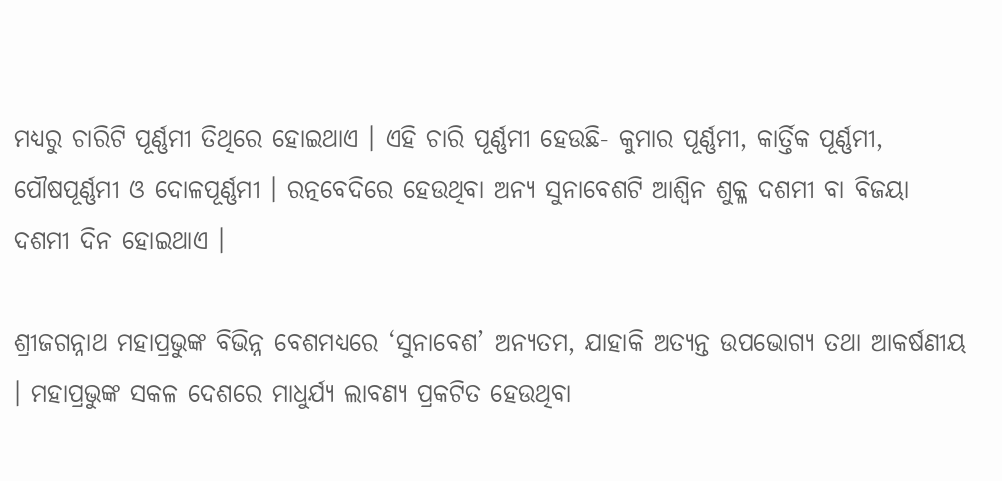ମଧ୍ୟରୁ ଚାରିଟି ପୂର୍ଣ୍ଣମୀ ତିଥିରେ ହୋଇଥାଏ । ଏହି ଚାରି ପୂର୍ଣ୍ଣମୀ ହେଉଛି- କୁମାର ପୂର୍ଣ୍ଣମୀ, କାର୍ତ୍ତିକ ପୂର୍ଣ୍ଣମୀ, ପୌଷପୂର୍ଣ୍ଣମୀ ଓ ଦୋଳପୂର୍ଣ୍ଣମୀ । ରତ୍ନବେଦିରେ ହେଉଥିବା ଅନ୍ୟ ସୁନାବେଶଟି ଆଶ୍ୱିନ ଶୁକ୍ଳ ଦଶମୀ ବା ବିଜୟା ଦଶମୀ ଦିନ ହୋଇଥାଏ ।

ଶ୍ରୀଜଗନ୍ନାଥ ମହାପ୍ରଭୁଙ୍କ ବିଭିନ୍ନ ବେଶମଧ୍ୟରେ ‘ସୁନାବେଶ’ ଅନ୍ୟତମ, ଯାହାକି ଅତ୍ୟନ୍ତ ଉପଭୋଗ୍ୟ ତଥା ଆକର୍ଷଣୀୟ । ମହାପ୍ରଭୁଙ୍କ ସକଳ ଦେଶରେ ମାଧୁର୍ଯ୍ୟ ଲାବଣ୍ୟ ପ୍ରକଟିତ ହେଉଥିବା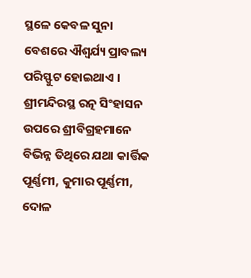ସ୍ଥଳେ କେବଳ ସୁନା ବେଶରେ ଐଶ୍ୱର୍ଯ୍ୟ ପ୍ରାବଲ୍ୟ ପରିସ୍ଫୁଟ ହୋଇଥାଏ । ଶ୍ରୀମନ୍ଦିରସ୍ଥ ରତ୍ନ ସିଂହାସନ ଉପରେ ଶ୍ରୀବିଗ୍ରହମାନେ ବିଭିନ୍ନ ତିଥିରେ ଯଥା କାର୍ତ୍ତିକ ପୂର୍ଣ୍ଣମୀ, କୁମାର ପୂର୍ଣ୍ଣମୀ, ଦୋଳ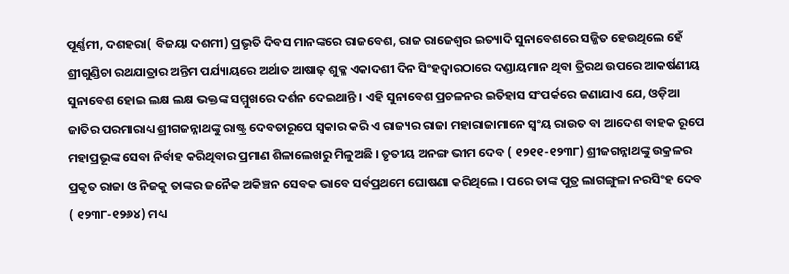ପୂର୍ଣ୍ଣମୀ, ଦଶହରା( ବିଜୟା ଦଶମୀ) ପ୍ରଭୃତି ଦିବସ ମାନଙ୍କରେ ରାଜବେଶ, ରାଜ ରାଜେଶ୍ୱର ଇତ୍ୟାଦି ସୁନାବେଶରେ ସଜ୍ଜିତ ହେଉଥିଲେ ହେଁ ଶ୍ରୀଗୁଣ୍ଡିଚା ରଥଯାତ୍ରାର ଅନ୍ତିମ ପର୍ଯ୍ୟାୟରେ ଅର୍ଥାତ ଆଷାଢ଼ ଶୁକ୍ଳ ଏକାଦଶୀ ଦିନ ସିଂହଦ୍ୱାରଠାରେ ଦଣ୍ଡାୟମାନ ଥିବା ତ୍ରିରଥ ଉପରେ ଆକର୍ଷଣୀୟ ସୁନାବେଶ ହୋଇ ଲକ୍ଷ ଲକ୍ଷ ଭକ୍ତଙ୍କ ସମ୍ମୁଖରେ ଦର୍ଶନ ଦେଇଥାନ୍ତି । ଏହି ସୁନାବେଶ ପ୍ରଚଳନର ଇତିହାସ ସଂପର୍କରେ ଜଣାଯାଏ ଯେ, ଓଡ଼ିଆ ଜାତିର ପରମାରାଧ୍ୟ ଶ୍ରୀଗଜନ୍ନାଥଙ୍କୁ ରାଷ୍ଟ୍ର ଦେବତାରୂପେ ସ୍ୱକାର କରି ଏ ରାଜ୍ୟର ରାଜା ମହାରାଜାମାନେ ସ୍ୱଂୟ ରାଉତ ବା ଆଦେଶ ବାହକ ରୂପେ ମହାପ୍ରଭୂଙ୍କ ସେବା ନିର୍ବାହ କରିଥିବାର ପ୍ରମାଣ ଶିଳାଲେଖରୁ ମିଳୁଅଛି । ତୃତୀୟ ଅନଙ୍ଗ ଭୀମ ଦେବ ( ୧୨୧୧-୧୨୩୮) ଶ୍ରୀଜଗନ୍ନାଥଙ୍କୁ ଉକ୍ରଳର ପ୍ରକୃତ ରାଜା ଓ ନିଜକୁ ତାଙ୍କର ଜନୈକ ଅକିଞ୍ଚନ ସେବକ ଭାବେ ସର୍ବପ୍ରଥମେ ଘୋଷଣା କରିଥିଲେ । ପରେ ତାଙ୍କ ପୁତ୍ର ଲାଗଙ୍ଗୁଳା ନରସିଂହ ଦେବ ( ୧୨୩୮-୧୨୬୪) ମଧ୍ୟ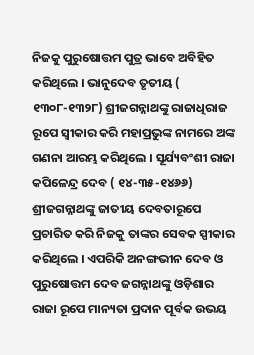ନିଜକୁ ପୁରୁଷୋତ୍ତମ ପୁତ୍ର ଭାବେ ଅବିହିତ କରିଥିଲେ । ଭାନୁଦେବ ତୃତୀୟ ( ୧୩୦୮-୧୩୨୮) ଶ୍ରୀଜଗନ୍ନାଥଙ୍କୁ ରାଜାଧିରାଜ ରୂପେ ସ୍ୱୀକାର କରି ମହାପ୍ରଭୁଙ୍କ ନାମରେ ଅଙ୍କ ଗଣନା ଆରମ୍ଭ କରିଥିଲେ । ସୂର୍ଯ୍ୟବଂଶୀ ରାଜା କପିଳେନ୍ଦ୍ର ଦେବ ( ୧୪-୩୫-୧୪୬୬) ଶ୍ରୀଜଗନ୍ନାଥଙ୍କୁ ଜାତୀୟ ଦେବତାରୂପେ ପ୍ରଚାରିତ କରି ନିଜକୁ ତାଙ୍କର ସେବକ ସ୍ପୀକାର କରିଥିଲେ । ଏପରିକି ଅନଙ୍ଗଭୀନ ଦେବ ଓ ପୁରୁଷୋତ୍ତମ ଦେବ ଜଗନ୍ନାଥଙ୍କୁ ଓଡ଼ିଶାର ରାଜା ରୂପେ ମାନ୍ୟତା ପ୍ରଦାନ ପୂର୍ବକ ଉଭୟ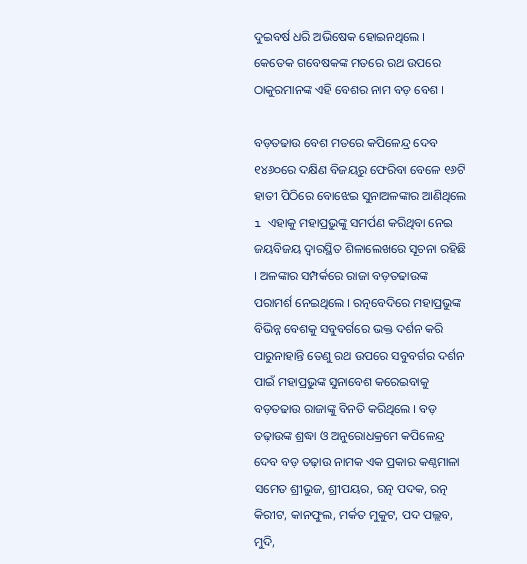ଦୁଇବର୍ଷ ଧରି ଅଭିଷେକ ହୋଇନଥିଲେ । କେତେକ ଗବେଷକଙ୍କ ମତରେ ରଥ ଉପରେ ଠାକୁରମାନଙ୍କ ଏହି ବେଶର ନାମ ବଡ଼ ବେଶ ।

ବଡ଼ତଢାଉ ବେଶ ମତରେ କପିଳେନ୍ଦ୍ର ଦେବ ୧୪୬୦ରେ ଦକ୍ଷିଣ ବିଜୟରୁ ଫେରିବା ବେଳେ ୧୬ଟି ହାତୀ ପିଠିରେ ବୋଝେଇ ସୁନାଅଳଙ୍କାର ଆଣିଥିଲେ ı ଏହାକୁ ମହାପ୍ରଭୁଙ୍କୁ ସମର୍ପଣ କରିଥିବା ନେଇ ଜୟବିଜୟ ଦ୍ଵାରସ୍ଥିତ ଶିଳାଲେଖରେ ସୂଚନା ରହିଛି । ଅଳଙ୍କାର ସମ୍ପର୍କରେ ରାଜା ବଡ଼ତଢାଉଙ୍କ ପରାମର୍ଶ ନେଇଥିଲେ । ରତ୍ନବେଦିରେ ମହାପ୍ରଭୁଙ୍କ ବିଭିନ୍ନ ବେଶକୁ ସବୁବର୍ଗରେ ଭକ୍ତ ଦର୍ଶନ କରି ପାରୁନାହାନ୍ତି ତେଣୁ ରଥ ଉପରେ ସବୁବର୍ଗର ଦର୍ଶନ ପାଇଁ ମହାପ୍ରଭୁଙ୍କ ସୁନାବେଶ କରେଇବାକୁ ବଡ଼ତଢାଉ ରାଜାଙ୍କୁ ବିନତି କରିଥିଲେ । ବଡ଼ ତଢ଼ାଉଙ୍କ ଶ୍ରଦ୍ଧା ଓ ଅନୁରୋଧକ୍ରମେ କପିଳେନ୍ଦ୍ର ଦେବ ବଡ଼ ତଢ଼ାଉ ନାମକ ଏକ ପ୍ରକାର କଣ୍ଠମାଳା ସମେତ ଶ୍ରୀଭୁଜ, ଶ୍ରୀପୟର, ରତ୍ନ ପଦକ, ରତ୍ନ କିରୀଟ, କାନଫୁଲ, ମର୍କତ ମୁକୁଟ, ପଦ ପଲ୍ଲବ, ମୁଦି,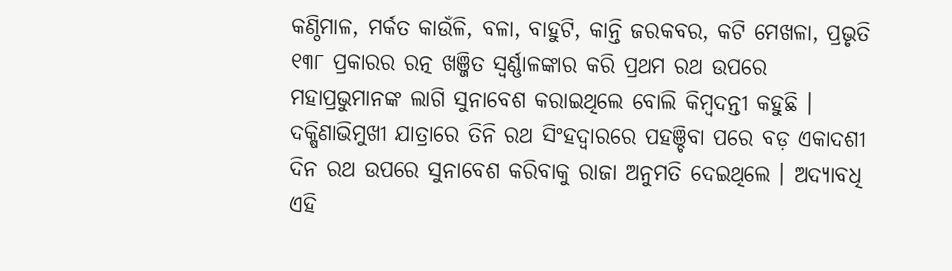କଣ୍ଠିମାଳ, ମର୍କତ କାଉଁଳି, ବଳା, ବାହୁଟି, କାନ୍ତି ଜରକବର, କଟି ମେଖଳା, ପ୍ରଭୃତି ୧୩୮ ପ୍ରକାରର ରତ୍ନ ଖଞ୍ଜିତ ସ୍ୱର୍ଣ୍ଣାଳଙ୍କାର କରି ପ୍ରଥମ ରଥ ଉପରେ ମହାପ୍ରଭୁମାନଙ୍କ ଲାଗି ସୁନାବେଶ କରାଇଥିଲେ ବୋଲି କିମ୍ବଦନ୍ତୀ କହୁଛି । ଦକ୍ଷିଣାଭିମୁଖୀ ଯାତ୍ରାରେ ତିନି ରଥ ସିଂହଦ୍ଵାରରେ ପହଞ୍ଚିବା ପରେ ବଡ଼ ଏକାଦଶୀ ଦିନ ରଥ ଉପରେ ସୁନାବେଶ କରିବାକୁ ରାଜା ଅନୁମତି ଦେଇଥିଲେ । ଅଦ୍ୟାବଧି ଏହି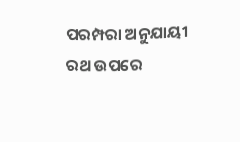ପରମ୍ପରା ଅନୁଯାୟୀ ରଥ ଉପରେ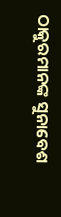ଠାକୁରମାନଙ୍କ ସୁନାବେଶ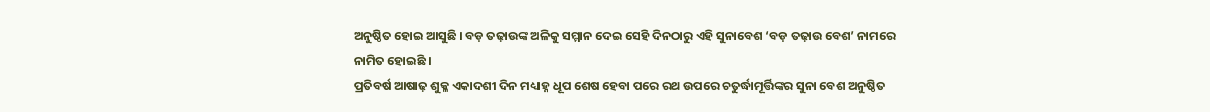ଅନୁଷ୍ଠିତ ହୋଇ ଆସୁଛି । ବଡ଼ ତଢ଼ାଉଙ୍କ ଅଳିକୁ ସମ୍ମାନ ଦେଇ ସେହି ଦିନଠାରୁ ଏହି ସୁନାବେଶ ‘ବଡ଼ ତଢ଼ାଉ ବେଶ’ ନାମରେ ନାମିତ ହୋଇଛି ।
ପ୍ରତିବର୍ଷ ଆଷାଢ଼ ଶୁକ୍ଳ ଏକାଦଶୀ ଦିନ ମଧ୍ୟାହ୍ନ ଧୂପ ଶେଷ ହେବା ପରେ ରଥ ଉପରେ ଚତୁର୍ଦ୍ଧାମୂର୍ତ୍ତିଙ୍କର ସୁନା ବେଶ ଅନୁଷ୍ଠିତ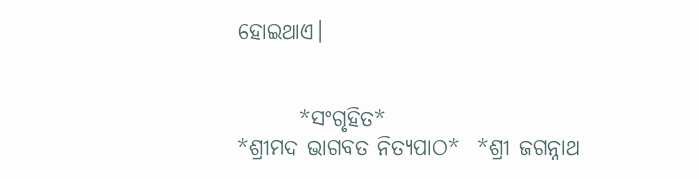ହୋଇଥାଏ।


       *ସଂଗୃହିତ*
*ଶ୍ରୀମଦ ଭାଗବତ ନିତ୍ୟପାଠ*  *ଶ୍ରୀ ଜଗନ୍ନାଥ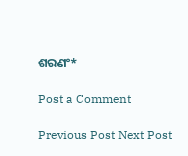ଶରଣଂ*

Post a Comment

Previous Post Next Post